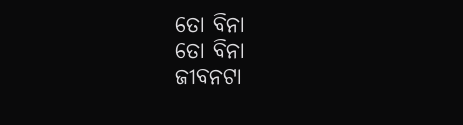ତୋ ବିନା
ତୋ ବିନା
ଜୀବନଟା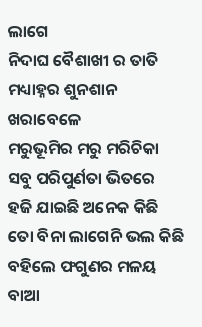ଲାଗେ
ନିଦାଘ ବୈଶାଖୀ ର ତାତି
ମଧ୍ୟାହ୍ନର ଶୁନଶାନ ଖରାବେଳେ
ମରୁଭୂମିର ମରୁ ମରିଚିକା
ସବୁ ପରିପୁର୍ଣତା ଭିତରେ
ହଜି ଯାଇଛି ଅନେକ କିଛି
ତୋ ବିନା ଲାଗେନି ଭଲ କିଛି
ବହିଲେ ଫଗୁଣର ମଳୟ ବାଆ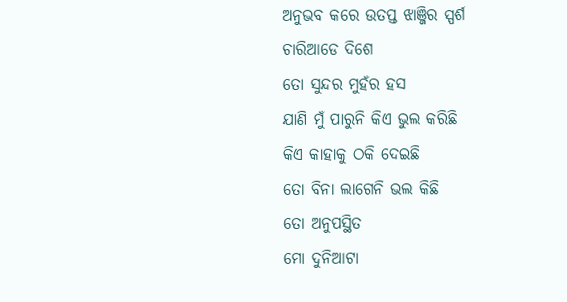ଅନୁଭବ କରେ ଉତପ୍ତ ଝାଞ୍ଜିର ସ୍ପର୍ଶ
ଚାରିଆଡେ ଦିଶେ
ତୋ ସୁନ୍ଦର ମୁହଁର ହସ
ଯାଣି ମୁଁ ପାରୁନି କିଏ ଭୁଲ କରିଛି
କିଏ କାହାକୁ ଠକି ଦେଇଛି
ତୋ ବିନା ଲାଗେନି ଭଲ କିଛି
ତୋ ଅନୁପସ୍ଥିତ
ମୋ ଦୁନିଆଟା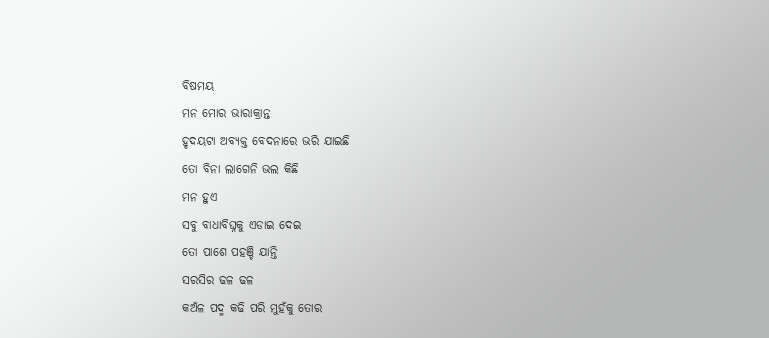ବିଷମୟ
ମନ ମୋର ଭାରାକ୍ରାନ୍ତ
ହୃଦୟଟା ଅବ୍ୟକ୍ତ ବେଦନାରେ ଭରି ଯାଇଛି
ତୋ ବିନା ଲାଗେନି ଭଲ କିଛି
ମନ ହୁଏ
ସବୁ ବାଧାବିଘ୍ନକୁ ଏଡାଇ ଦେଇ
ତୋ ପାଶେ ପହଞ୍ଚି ଯାନ୍ତି
ସରସିର ଢଳ ଢଳ
କଅଁଳ ପଦ୍ମ କଢି ପରି ମୁହଁକୁ ତୋର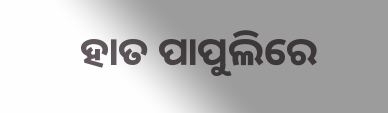ହାତ ପାପୁଲିରେ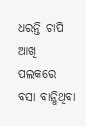ଧରନ୍ତି ଚାପି
ଆଖି ପଲକରେ ବସା ବାନ୍ଧିଥିବା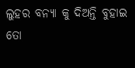ଲୁହର ବନ୍ୟା କୁ ଦିଅନ୍ତି ବୁହାଇ
ତୋ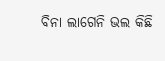ବିନା ଲାଗେନି ଭଲ କିଛି